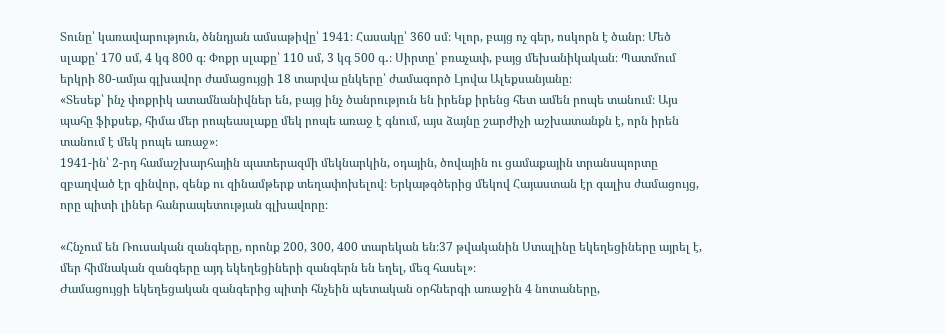Տունը՝ կառավարություն, ծննդյան ամսաթիվը՝ 1941։ Հասակը՝ 360 սմ։ Կլոր, բայց ոչ գեր, ոսկորն է ծանր։ Մեծ սլաքը՝ 170 սմ, 4 կգ 800 գ։ Փոքր սլաքը՝ 110 սմ, 3 կգ 500 գ․։ Սիրտը՝ բռաչափ, բայց մեխանիկական։ Պատմում երկրի 80-ամյա գլխավոր ժամացույցի 18 տարվա ընկերը՝ ժամագործ Լյովա Ալեքսանյանը։
«Տեսեք՝ ինչ փոքրիկ ատամնանիվներ են, բայց ինչ ծանրություն են իրենք իրենց հետ ամեն րոպե տանում։ Այս պահը ֆիքսեք, հիմա մեր րոպեասլաքը մեկ րոպե առաջ է գնում, այս ձայնը շարժիչի աշխատանքն է, որն իրեն տանում է մեկ րոպե առաջ»։
1941-ին՝ 2-րդ համաշխարհային պատերազմի մեկնարկին, օդային, ծովային ու ցամաքային տրանսպորտը զբաղված էր զինվոր, զենք ու զինամթերք տեղափոխելով։ Երկաթգծերից մեկով Հայաստան էր գալիս ժամացույց, որը պիտի լիներ հանրապետության գլխավորը։

«Հնչում են Ռուսական զանգերը, որոնք 200, 300, 400 տարեկան են։37 թվականին Ստալինը եկեղեցիները այրել է, մեր հիմնական զանգերը այդ եկեղեցիների զանգերն են եղել, մեզ հասել»։
Ժամացույցի եկեղեցական զանգերից պիտի հնչեին պետական օրհներգի առաջին 4 նոտաները,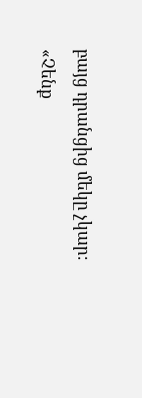բայց դրանցից մեկը չկար։
«Չենք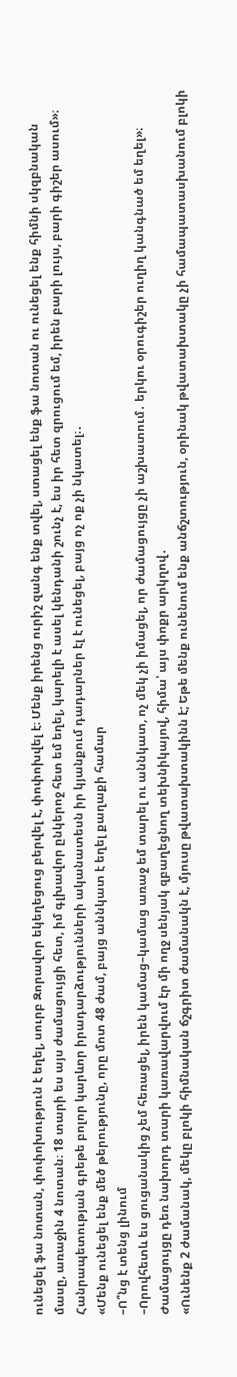ունեցել ֆա նոտան, փոփոխություն է եղել, սուրբ Զորավոր եկեղեցուց բերվել է, փոփոխվել է։ Մենք իրենց ուրիշ զանգ ենք տվել, ստացել ենք ֆա նոտան ու ունեցել ենք հիմնի սկզբնական մասը, առաջին 4 նոտան։ 18 տարի ես այս ժամացույցի հետ, իմ գլխավոր ընկերոջ հետ եմ եղել, կարելի է ասել կենդանի շունչ է, ես իր հետ զրուցում եմ, իրեն բարի լույս, բարի գիշեր ասում»։
Հանրապետության գրեթե բոլոր կարևոր իրադարձությունների ականատեսն իր կյանքում դադարներ էլ է ունեցել, բայց ոչ ոք չի նկատել։․
«Մենք ունեցել ենք մեծ թերությունը, որը մոտ 48 ժամ, բայց աննկատ է եղել քաղաքի համար
–Ո՞նց է տենց լինում
–Որովհետև ես ցուցանակից չեմ հեռացել, իրեն կամաց–կամաց առաջ եմ տարել ու աննկատ, ոչ մեկ չի իմացել, որ ժամացույցը չի աշխատում․ երկու օրուգիշեր ուղիղ կանգնած եմ եղել»։
Ժամացույցը դեռ նախորդ տարի կառավարվում էր մի ողջ սենյակ զբաղեցնող տեխնիկայով, հիմա՝ այս փոքր արկղով․
«Ունենք 2 ժամանակ, մեկը բլոկի հիմնական ճշգրիտ ժամանակն է, մյուսը թվատախտակինն է; Եթե մենք ունենում ենք անճշտություն, օրինակ թվատախտակը չի համապատասխանում բլոկի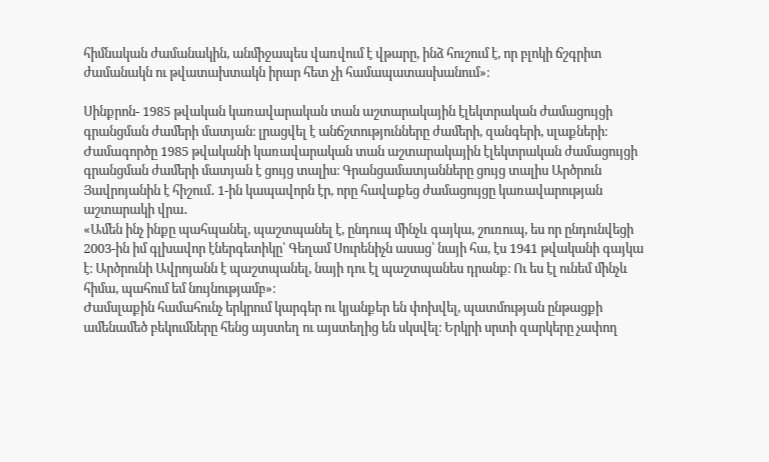հիմնական ժամանակին, անմիջապես վառվում է վթարը, ինձ հուշում է, որ բլոկի ճշգրիտ ժամանակն ու թվատախտակն իրար հետ չի համապատասխանում»։

Սինքրոն- 1985 թվական կառավարական տան աշտարակային էլեկտրական ժամացույցի գրանցման ժամերի մատյան։ լրացվել է անճշտությունները ժամերի, զանգերի, սլաքների։
Ժամագործը 1985 թվականի կառավարական տան աշտարակային էլեկտրական ժամացույցի գրանցման ժամերի մատյան է ցույց տալիս։ Գրանցամատյանները ցույց տալիս Արծրուն Յավրոյանին է հիշում․ 1-ին կապավորն էր, որը հավաքեց ժամացույցը կառավարության աշտարակի վրա․
«Ամեն ինչ ինքը պահպանել, պաշտպանել է, ընդուպ մինչև գայկա, շուռուպ, ես որ ընդունվեցի 2003-ին իմ գլխավոր էներգետիկը՝ Գեղամ Սուրենիչն ասաց՝ նայի հա, էս 1941 թվականի գայկա է։ Արծրունի Ավրոյանն է պաշտպանել, նայի դու էլ պաշտպանես դրանք։ Ու ես էլ ունեմ մինչև հիմա, պահում եմ նույնությամբ»։
Ժամսլաքին համահունչ երկրում կարգեր ու կյանքեր են փոխվել, պատմության ընթացքի ամենամեծ բեկումները հենց այստեղ ու այստեղից են սկսվել։ Երկրի սրտի զարկերը չափող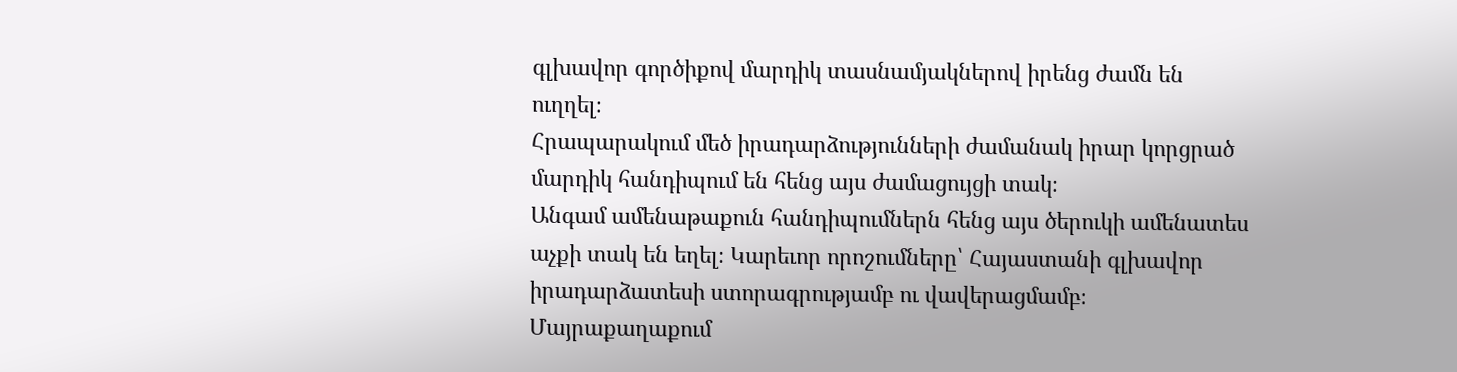գլխավոր գործիքով մարդիկ տասնամյակներով իրենց ժամն են ուղղել։
Հրապարակում մեծ իրադարձությունների ժամանակ իրար կորցրած մարդիկ հանդիպում են հենց այս ժամացույցի տակ։
Անգամ ամենաթաքուն հանդիպումներն հենց այս ծերուկի ամենատես աչքի տակ են եղել։ Կարեւոր որոշումները՝ Հայաստանի գլխավոր իրադարձատեսի ստորագրությամբ ու վավերացմամբ։
Մայրաքաղաքում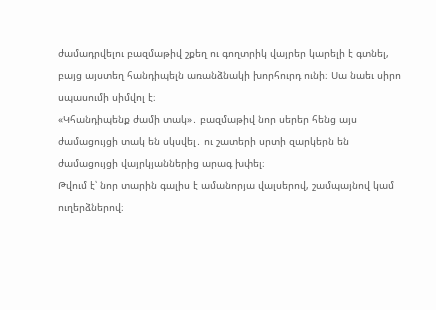ժամադրվելու բազմաթիվ շքեղ ու գողտրիկ վայրեր կարելի է գտնել, բայց այստեղ հանդիպելն առանձնակի խորհուրդ ունի։ Սա նաեւ սիրո սպասումի սիմվոլ է։
«Կհանդիպենք ժամի տակ»․ բազմաթիվ նոր սերեր հենց այս ժամացույցի տակ են սկսվել․ ու շատերի սրտի զարկերն են ժամացույցի վայրկյաններից արագ խփել։
Թվում է՝ նոր տարին գալիս է ամանորյա վալսերով, շամպայնով կամ ուղերձներով։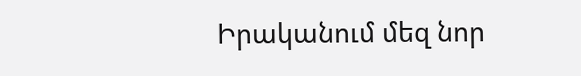Իրականում մեզ նոր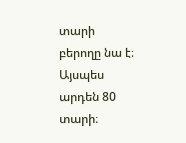տարի բերողը նա է։ Այսպես արդեն 80 տարի։